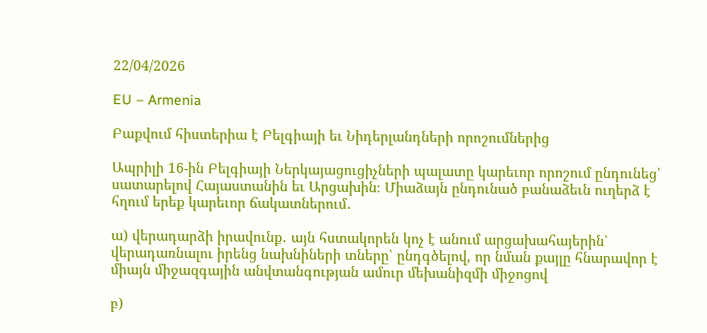22/04/2026

EU – Armenia

Բաքվում հիստերիա է Բելգիայի եւ Նիդերլանդների որոշումներից

Ապրիլի 16-ին Բելգիայի Ներկայացուցիչների պալատը կարեւոր որոշում ընդունեց՝ սատարելով Հայաստանին եւ Արցախին։ Միաձայն ընդունած բանաձեւն ուղերձ է հղում երեք կարեւոր ճակատներում․

ա) վերադարձի իրավունք․ այն հստակորեն կոչ է անում արցախահայերին՝ վերադառնալու իրենց նախնիների տները՝ ընդգծելով, որ նման քայլը հնարավոր է միայն միջազգային անվտանգության ամուր մեխանիզմի միջոցով

բ)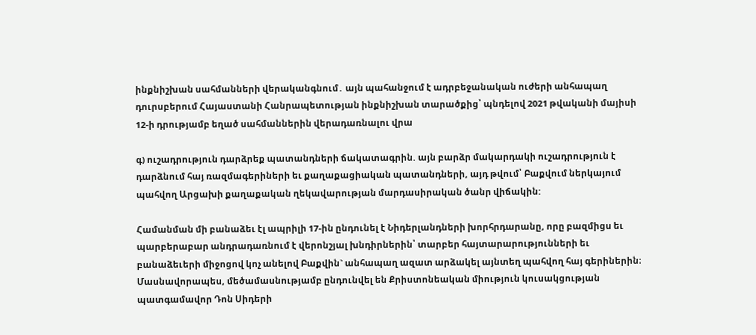ինքնիշխան սահմանների վերականգնում․ այն պահանջում է ադրբեջանական ուժերի անհապաղ դուրսբերում Հայաստանի Հանրապետության ինքնիշխան տարածքից՝ պնդելով 2021 թվականի մայիսի 12-ի դրությամբ եղած սահմաններին վերադառնալու վրա

գ) ուշադրություն դարձրեք պատանդների ճակատագրին. այն բարձր մակարդակի ուշադրություն է դարձնում հայ ռազմագերիների եւ քաղաքացիական պատանդների, այդ թվում՝ Բաքվում ներկայում պահվող Արցախի քաղաքական ղեկավարության մարդասիրական ծանր վիճակին:

Համանման մի բանաձեւ էլ ապրիլի 17-ին ընդունել է Նիդերլանդների խորհրդարանը, որը բազմիցս եւ պարբերաբար անդրադառնում է վերոնշյալ խնդիրներին՝ տարբեր հայտարարությունների եւ բանաձեւերի միջոցով կոչ անելով Բաքվին` անհապաղ ազատ արձակել այնտեղ պահվող հայ գերիներին։ Մասնավորապես, մեծամասնությամբ ընդունվել են Քրիստոնեական միություն կուսակցության պատգամավոր Դոն Սիդերի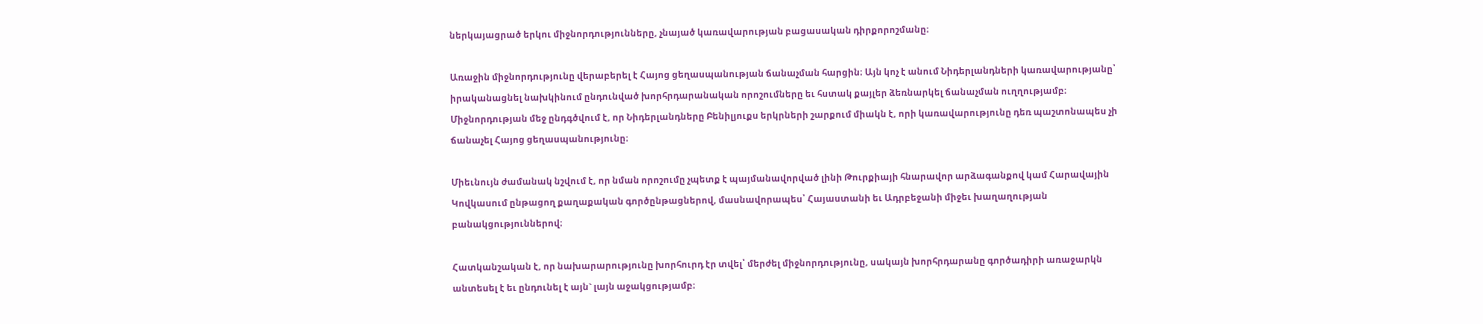ներկայացրած երկու միջնորդությունները, չնայած կառավարության բացասական դիրքորոշմանը։

Առաջին միջնորդությունը վերաբերել է Հայոց ցեղասպանության ճանաչման հարցին։ Այն կոչ է անում Նիդերլանդների կառավարությանը՝ իրականացնել նախկինում ընդունված խորհրդարանական որոշումները եւ հստակ քայլեր ձեռնարկել ճանաչման ուղղությամբ։ Միջնորդության մեջ ընդգծվում է, որ Նիդերլանդները Բենիլյուքս երկրների շարքում միակն է, որի կառավարությունը դեռ պաշտոնապես չի ճանաչել Հայոց ցեղասպանությունը։

Միեւնույն ժամանակ նշվում է, որ նման որոշումը չպետք է պայմանավորված լինի Թուրքիայի հնարավոր արձագանքով կամ Հարավային Կովկասում ընթացող քաղաքական գործընթացներով, մասնավորապես՝ Հայաստանի եւ Ադրբեջանի միջեւ խաղաղության բանակցություններով։

Հատկանշական է, որ նախարարությունը խորհուրդ էր տվել՝ մերժել միջնորդությունը, սակայն խորհրդարանը գործադիրի առաջարկն անտեսել է եւ ընդունել է այն` լայն աջակցությամբ։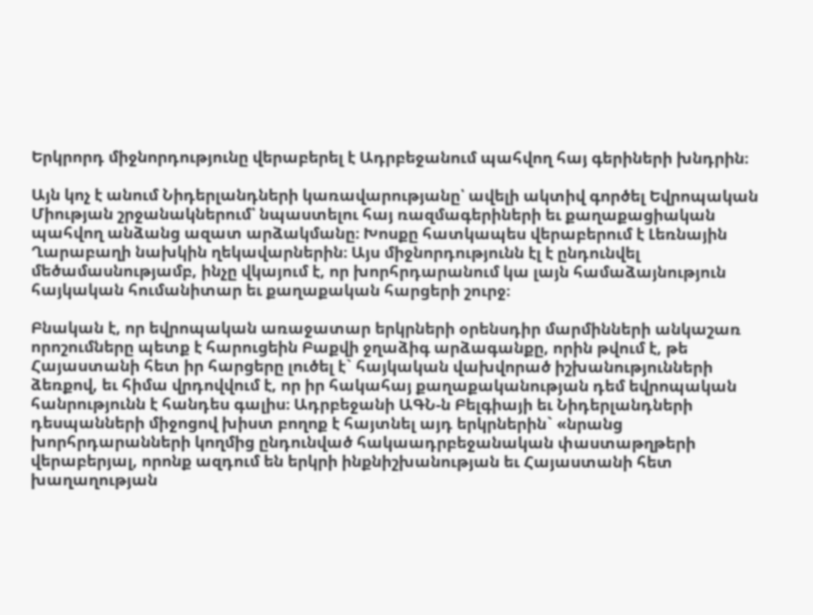Երկրորդ միջնորդությունը վերաբերել է Ադրբեջանում պահվող հայ գերիների խնդրին։

Այն կոչ է անում Նիդերլանդների կառավարությանը՝ ավելի ակտիվ գործել Եվրոպական Միության շրջանակներում՝ նպաստելու հայ ռազմագերիների եւ քաղաքացիական պահվող անձանց ազատ արձակմանը։ Խոսքը հատկապես վերաբերում է Լեռնային Ղարաբաղի նախկին ղեկավարներին։ Այս միջնորդությունն էլ է ընդունվել մեծամասնությամբ, ինչը վկայում է, որ խորհրդարանում կա լայն համաձայնություն հայկական հումանիտար եւ քաղաքական հարցերի շուրջ։

Բնական է, որ եվրոպական առաջատար երկրների օրենսդիր մարմինների անկաշառ որոշումները պետք է հարուցեին Բաքվի ջղաձիգ արձագանքը, որին թվում է, թե Հայաստանի հետ իր հարցերը լուծել է` հայկական վախվորած իշխանությունների ձեռքով, եւ հիմա վրդովվում է, որ իր հակահայ քաղաքականության դեմ եվրոպական հանրությունն է հանդես գալիս։ Ադրբեջանի ԱԳՆ-ն Բելգիայի եւ Նիդերլանդների դեսպանների միջոցով խիստ բողոք է հայտնել այդ երկրներին` «նրանց խորհրդարանների կողմից ընդունված հակաադրբեջանական փաստաթղթերի վերաբերյալ, որոնք ազդում են երկրի ինքնիշխանության եւ Հայաստանի հետ խաղաղության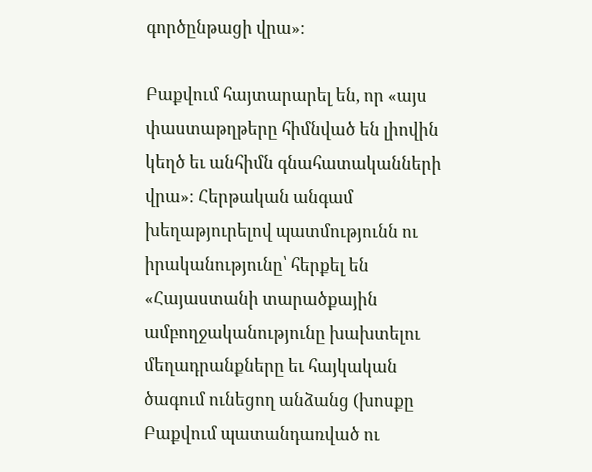գործընթացի վրա»։

Բաքվում հայտարարել են, որ «այս փաստաթղթերը հիմնված են լիովին կեղծ եւ անհիմն գնահատականների վրա»։ Հերթական անգամ խեղաթյուրելով պատմությունն ու իրականությունը՝ հերքել են «Հայաստանի տարածքային ամբողջականությունը խախտելու մեղադրանքները եւ հայկական ծագում ունեցող անձանց (խոսքը Բաքվում պատանդառված ու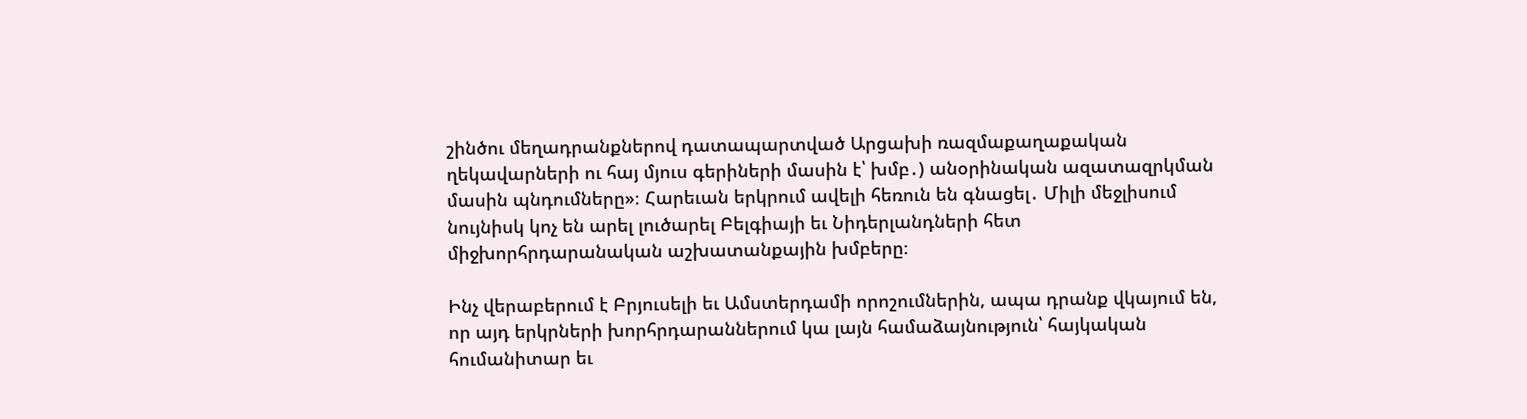շինծու մեղադրանքներով դատապարտված Արցախի ռազմաքաղաքական ղեկավարների ու հայ մյուս գերիների մասին է՝ խմբ․) անօրինական ազատազրկման մասին պնդումները»։ Հարեւան երկրում ավելի հեռուն են գնացել․ Միլի մեջլիսում նույնիսկ կոչ են արել լուծարել Բելգիայի եւ Նիդերլանդների հետ միջխորհրդարանական աշխատանքային խմբերը։

Ինչ վերաբերում է Բրյուսելի եւ Ամստերդամի որոշումներին, ապա դրանք վկայում են, որ այդ երկրների խորհրդարաններում կա լայն համաձայնություն՝ հայկական հումանիտար եւ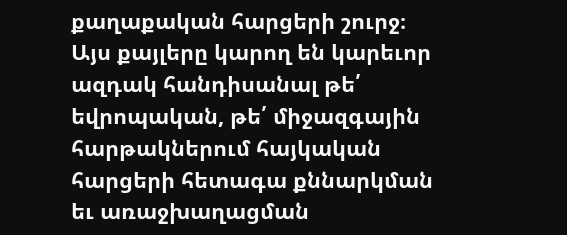քաղաքական հարցերի շուրջ։ Այս քայլերը կարող են կարեւոր ազդակ հանդիսանալ թե՛ եվրոպական, թե՛ միջազգային հարթակներում հայկական հարցերի հետագա քննարկման եւ առաջխաղացման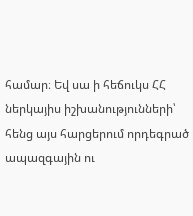համար։ Եվ սա ի հեճուկս ՀՀ ներկայիս իշխանությունների՝ հենց այս հարցերում որդեգրած ապազգային ու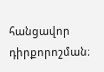հանցավոր դիրքորոշման։